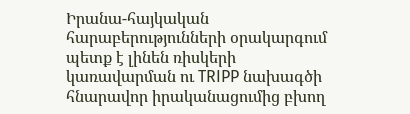Իրանա-հայկական հարաբերությունների օրակարգում պետք է լինեն ռիսկերի կառավարման ու TRIPP նախագծի հնարավոր իրականացումից բխող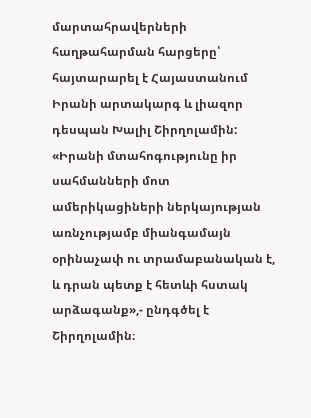մարտահրավերների հաղթահարման հարցերը՝ հայտարարել է Հայաստանում Իրանի արտակարգ և լիազոր դեսպան Խալիլ Շիրղոլամին: «Իրանի մտահոգությունը իր սահմանների մոտ ամերիկացիների ներկայության առնչությամբ միանգամայն օրինաչափ ու տրամաբանական է, և դրան պետք է հետևի հստակ արձագանք»,- ընդգծել է Շիրղոլամին։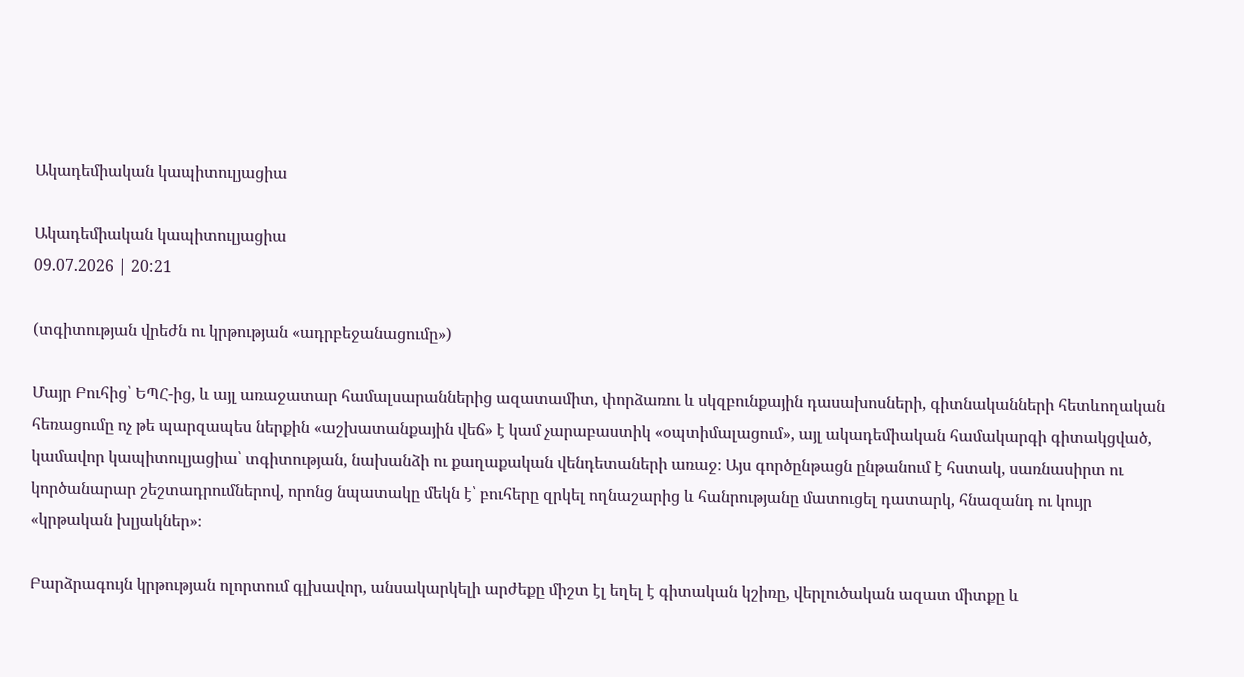Ակադեմիական կապիտուլյացիա

Ակադեմիական կապիտուլյացիա
09.07.2026 | 20:21

(տգիտության վրեժն ու կրթության «ադրբեջանացումը»)

Մայր Բուհից՝ ԵՊՀ-ից, և այլ առաջատար համալսարաններից ազատամիտ, փորձառու և սկզբունքային դասախոսների, գիտնականների հետևողական հեռացումը ոչ թե պարզապես ներքին «աշխատանքային վեճ» է կամ չարաբաստիկ «օպտիմալացում», այլ ակադեմիական համակարգի գիտակցված, կամավոր կապիտուլյացիա՝ տգիտության, նախանձի ու քաղաքական վենդետաների առաջ։ Այս գործընթացն ընթանում է հստակ, սառնասիրտ ու կործանարար շեշտադրումներով, որոնց նպատակը մեկն է՝ բուհերը զրկել ողնաշարից և հանրությանը մատուցել դատարկ, հնազանդ ու կույր «կրթական խլյակներ»։

Բարձրագույն կրթության ոլորտում գլխավոր, անսակարկելի արժեքը միշտ էլ եղել է գիտական կշիռը, վերլուծական ազատ միտքը և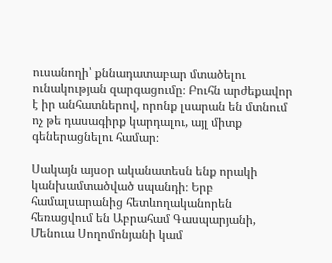ուսանողի՝ քննադատաբար մտածելու ունակության զարգացումը։ Բուհն արժեքավոր է իր անհատներով, որոնք լսարան են մտնում ոչ թե դասագիրք կարդալու, այլ միտք գեներացնելու համար։

Սակայն այսօր ականատեսն ենք որակի կանխամտածված սպանդի։ Երբ համալսարանից հետևողականորեն հեռացվում են Աբրահամ Գասպարյանի, Մենուա Սողոմոնյանի կամ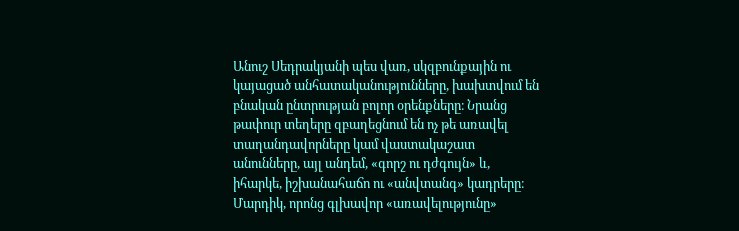Անուշ Սեդրակյանի պես վառ, սկզբունքային ու կայացած անհատականությունները, խախտվում են բնական ընտրության բոլոր օրենքները։ Նրանց թափուր տեղերը զբաղեցնում են ոչ թե առավել տաղանդավորները կամ վաստակաշատ անունները, այլ անդեմ, «գորշ ու դժգույն» և, իհարկե, իշխանահաճո ու «անվտանգ» կադրերը։ Մարդիկ, որոնց գլխավոր «առավելությունը»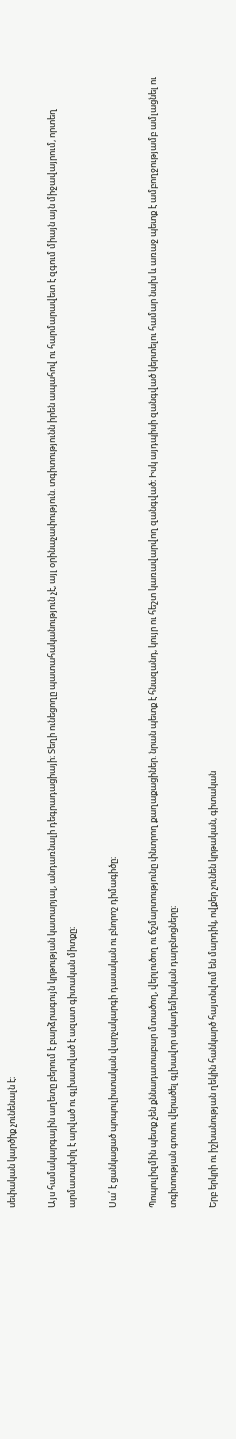սեփական կարծիք չունենալն է։

Այս համակարգային աղետը բերում է բարձրագույն կրթության կատարյալ, անդառնալի դեգրադացիայի։ Տեղի ունեցողը պատահականություն չէ, այլ օրինաչափություն. տգիտությունն իրեն ապահով ու հարմարավետ է զգում միայն այն միջավայրում, որտեղ արմատախիլ է արված ու գլխատված է ազատ գիտական միտքը։

Սա՛ է ցանկացած պոպուլիստական վարչակարգի դասական ու բնորոշ դիմագիծը։

Պոպուլիզմին պետք չեն քննադատաբար մտածող, վերլուծող ու ճշմարտությունը փնտրող քաղաքացիներ. նրան պետք է հնազանդ, կույր ու հեշտ կառավարվող զանգված։ Իսկ այդպիսի զանգված կերտելու համար նախ և առաջ պետք է ամբողջությամբ ամլացնել ու տգիտության գոտու վերածել գլխավոր ակադեմիական դարբնոցները։

Երբ երկրի ու իշխանության ղեկին հանկարծ հայտնվում են մարդիկ, ովքեր չունեն կրթական, գիտական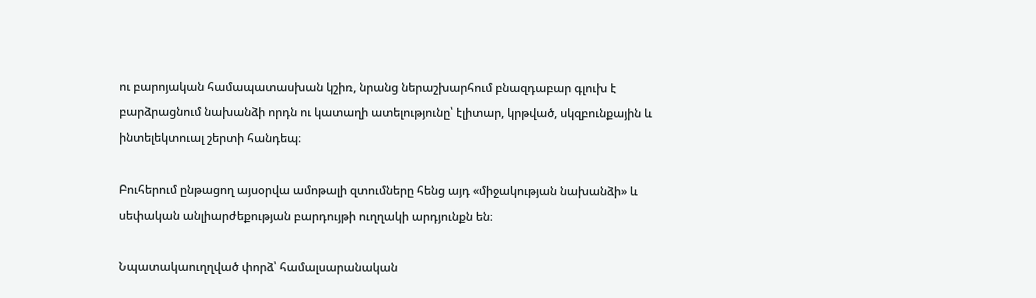ու բարոյական համապատասխան կշիռ, նրանց ներաշխարհում բնազդաբար գլուխ է բարձրացնում նախանձի որդն ու կատաղի ատելությունը՝ էլիտար, կրթված, սկզբունքային և ինտելեկտուալ շերտի հանդեպ։

Բուհերում ընթացող այսօրվա ամոթալի զտումները հենց այդ «միջակության նախանձի» և սեփական անլիարժեքության բարդույթի ուղղակի արդյունքն են։

Նպատակաուղղված փորձ՝ համալսարանական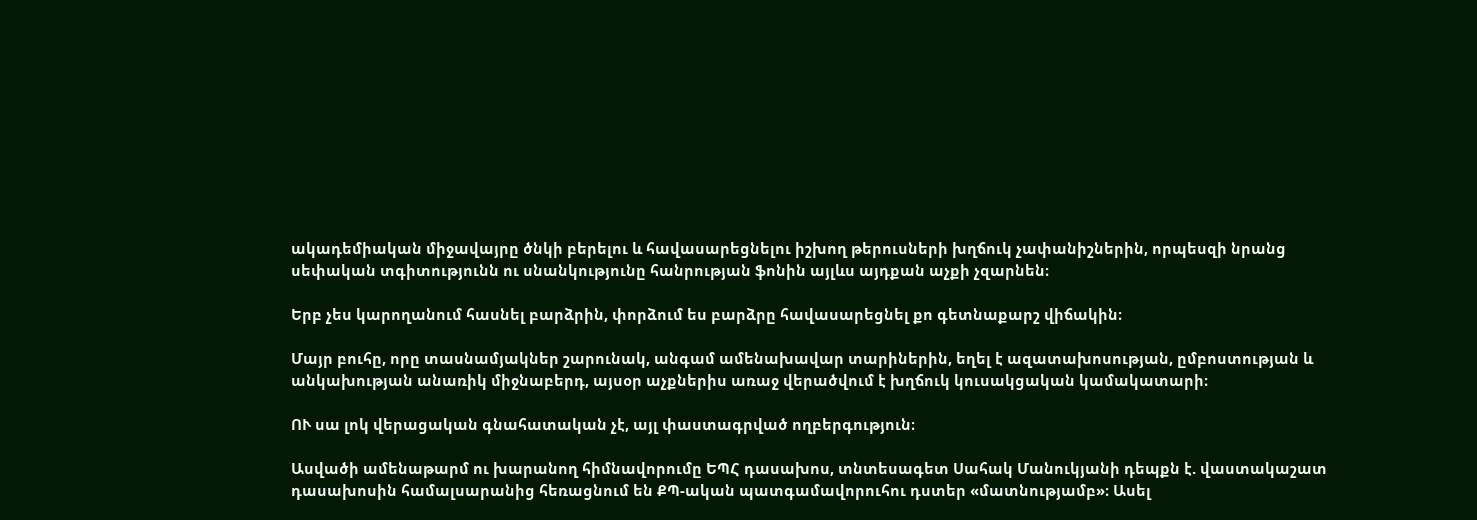ակադեմիական միջավայրը ծնկի բերելու և հավասարեցնելու իշխող թերուսների խղճուկ չափանիշներին, որպեսզի նրանց սեփական տգիտությունն ու սնանկությունը հանրության ֆոնին այլևս այդքան աչքի չզարնեն։

Երբ չես կարողանում հասնել բարձրին, փորձում ես բարձրը հավասարեցնել քո գետնաքարշ վիճակին։

Մայր բուհը, որը տասնամյակներ շարունակ, անգամ ամենախավար տարիներին, եղել է ազատախոսության, ըմբոստության և անկախության անառիկ միջնաբերդ, այսօր աչքներիս առաջ վերածվում է խղճուկ կուսակցական կամակատարի։

ՈՒ սա լոկ վերացական գնահատական չէ, այլ փաստագրված ողբերգություն։

Ասվածի ամենաթարմ ու խարանող հիմնավորումը ԵՊՀ դասախոս, տնտեսագետ Սահակ Մանուկյանի դեպքն է. վաստակաշատ դասախոսին համալսարանից հեռացնում են ՔՊ-ական պատգամավորուհու դստեր «մատնությամբ»։ Ասել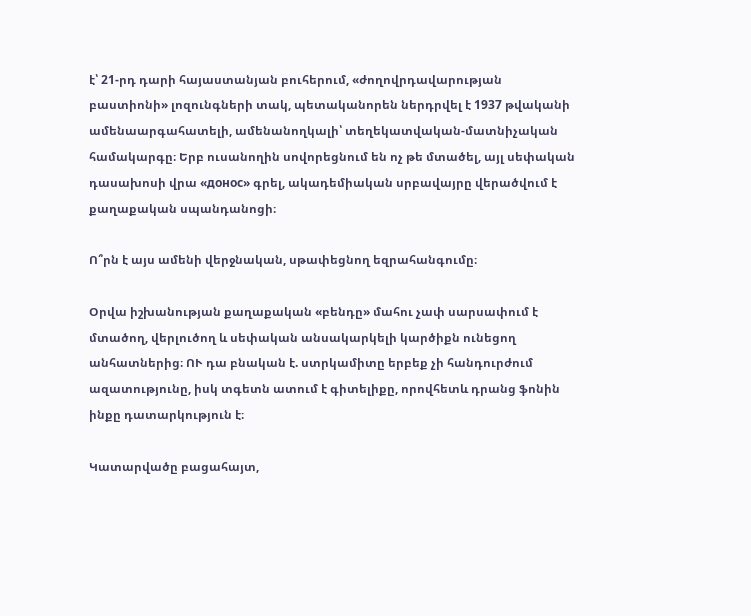է՝ 21-րդ դարի հայաստանյան բուհերում, «ժողովրդավարության բաստիոնի» լոզունգների տակ, պետականորեն ներդրվել է 1937 թվականի ամենաարգահատելի, ամենանողկալի՝ տեղեկատվական-մատնիչական համակարգը։ Երբ ուսանողին սովորեցնում են ոչ թե մտածել, այլ սեփական դասախոսի վրա «донос» գրել, ակադեմիական սրբավայրը վերածվում է քաղաքական սպանդանոցի։

Ո՞րն է այս ամենի վերջնական, սթափեցնող եզրահանգումը։

Օրվա իշխանության քաղաքական «բենդը» մահու չափ սարսափում է մտածող, վերլուծող և սեփական անսակարկելի կարծիքն ունեցող անհատներից։ ՈՒ դա բնական է. ստրկամիտը երբեք չի հանդուրժում ազատությունը, իսկ տգետն ատում է գիտելիքը, որովհետև դրանց ֆոնին ինքը դատարկություն է։

Կատարվածը բացահայտ,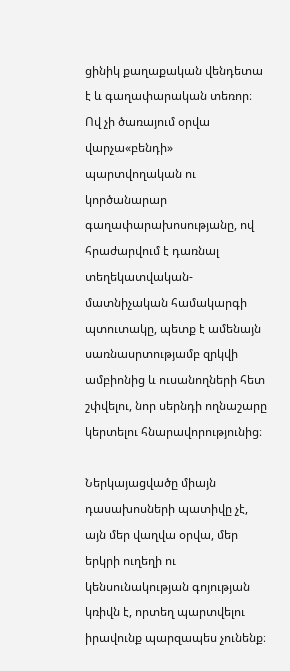ցինիկ քաղաքական վենդետա է և գաղափարական տեռոր։ Ով չի ծառայում օրվա վարչա«բենդի» պարտվողական ու կործանարար գաղափարախոսությանը, ով հրաժարվում է դառնալ տեղեկատվական-մատնիչական համակարգի պտուտակը, պետք է ամենայն սառնասրտությամբ զրկվի ամբիոնից և ուսանողների հետ շփվելու, նոր սերնդի ողնաշարը կերտելու հնարավորությունից։

Ներկայացվածը միայն դասախոսների պատիվը չէ, այն մեր վաղվա օրվա, մեր երկրի ուղեղի ու կենսունակության գոյության կռիվն է, որտեղ պարտվելու իրավունք պարզապես չունենք։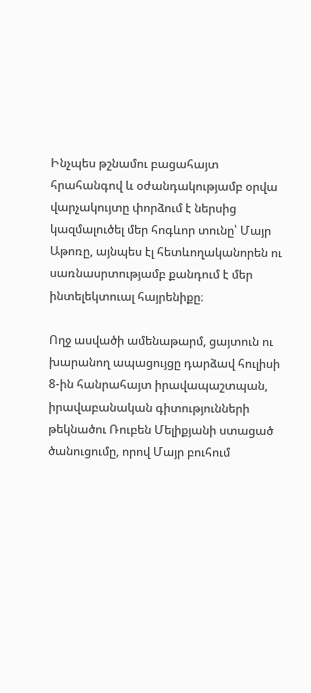Ինչպես թշնամու բացահայտ հրահանգով և օժանդակությամբ օրվա վարչակույտը փորձում է ներսից կազմալուծել մեր հոգևոր տունը՝ Մայր Աթոռը, այնպես էլ հետևողականորեն ու սառնասրտությամբ քանդում է մեր ինտելեկտուալ հայրենիքը։

Ողջ ասվածի ամենաթարմ, ցայտուն ու խարանող ապացույցը դարձավ հուլիսի 8-ին հանրահայտ իրավապաշտպան, իրավաբանական գիտությունների թեկնածու Ռուբեն Մելիքյանի ստացած ծանուցումը, որով Մայր բուհում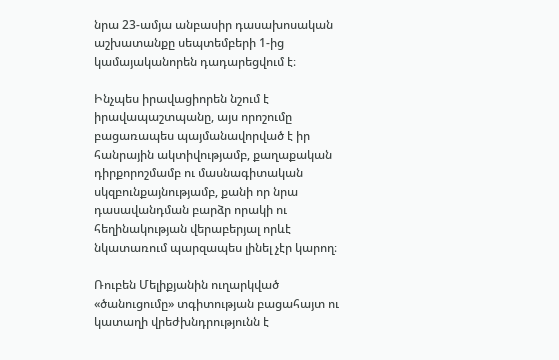նրա 23-ամյա անբասիր դասախոսական աշխատանքը սեպտեմբերի 1-ից կամայականորեն դադարեցվում է։

Ինչպես իրավացիորեն նշում է իրավապաշտպանը, այս որոշումը բացառապես պայմանավորված է իր հանրային ակտիվությամբ, քաղաքական դիրքորոշմամբ ու մասնագիտական սկզբունքայնությամբ, քանի որ նրա դասավանդման բարձր որակի ու հեղինակության վերաբերյալ որևէ նկատառում պարզապես լինել չէր կարող։

Ռուբեն Մելիքյանին ուղարկված «ծանուցումը» տգիտության բացահայտ ու կատաղի վրեժխնդրությունն է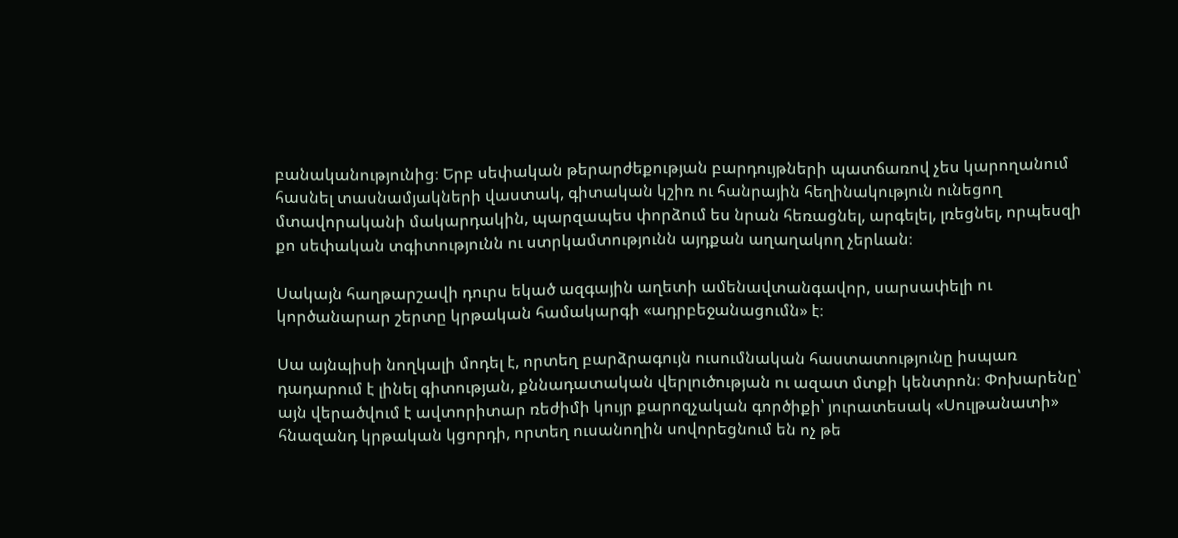բանականությունից։ Երբ սեփական թերարժեքության բարդույթների պատճառով չես կարողանում հասնել տասնամյակների վաստակ, գիտական կշիռ ու հանրային հեղինակություն ունեցող մտավորականի մակարդակին, պարզապես փորձում ես նրան հեռացնել, արգելել, լռեցնել, որպեսզի քո սեփական տգիտությունն ու ստրկամտությունն այդքան աղաղակող չերևան։

Սակայն հաղթարշավի դուրս եկած ազգային աղետի ամենավտանգավոր, սարսափելի ու կործանարար շերտը կրթական համակարգի «ադրբեջանացումն» է։

Սա այնպիսի նողկալի մոդել է, որտեղ բարձրագույն ուսումնական հաստատությունը իսպառ դադարում է լինել գիտության, քննադատական վերլուծության ու ազատ մտքի կենտրոն։ Փոխարենը՝ այն վերածվում է ավտորիտար ռեժիմի կույր քարոզչական գործիքի՝ յուրատեսակ «Սուլթանատի» հնազանդ կրթական կցորդի, որտեղ ուսանողին սովորեցնում են ոչ թե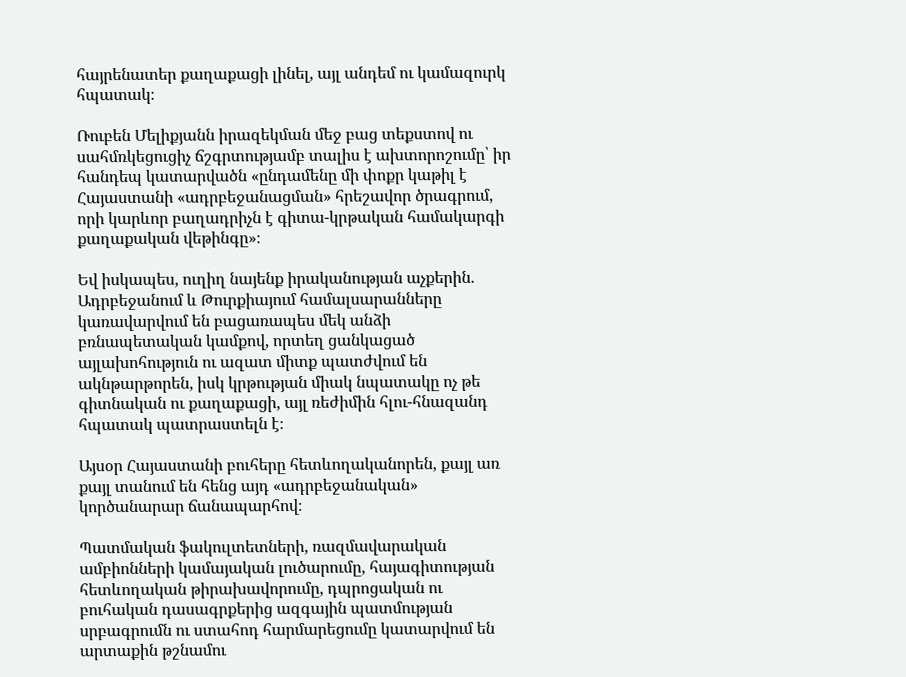հայրենատեր քաղաքացի լինել, այլ անդեմ ու կամազուրկ հպատակ։

Ռուբեն Մելիքյանն իրազեկման մեջ բաց տեքստով ու սահմռկեցուցիչ ճշգրտությամբ տալիս է ախտորոշումը՝ իր հանդեպ կատարվածն «ընդամենը մի փոքր կաթիլ է Հայաստանի «ադրբեջանացման» հրեշավոր ծրագրում, որի կարևոր բաղադրիչն է գիտա-կրթական համակարգի քաղաքական վեթինգը»։

Եվ իսկապես, ուղիղ նայենք իրականության աչքերին. Ադրբեջանում և Թուրքիայում համալսարանները կառավարվում են բացառապես մեկ անձի բռնապետական կամքով, որտեղ ցանկացած այլախոհություն ու ազատ միտք պատժվում են ակնթարթորեն, իսկ կրթության միակ նպատակը ոչ թե գիտնական ու քաղաքացի, այլ ռեժիմին հլու-հնազանդ հպատակ պատրաստելն է։

Այսօր Հայաստանի բուհերը հետևողականորեն, քայլ առ քայլ տանում են հենց այդ «ադրբեջանական» կործանարար ճանապարհով։

Պատմական ֆակուլտետների, ռազմավարական ամբիոնների կամայական լուծարումը, հայագիտության հետևողական թիրախավորումը, դպրոցական ու բուհական դասագրքերից ազգային պատմության սրբագրումն ու ստահոդ հարմարեցումը կատարվում են արտաքին թշնամու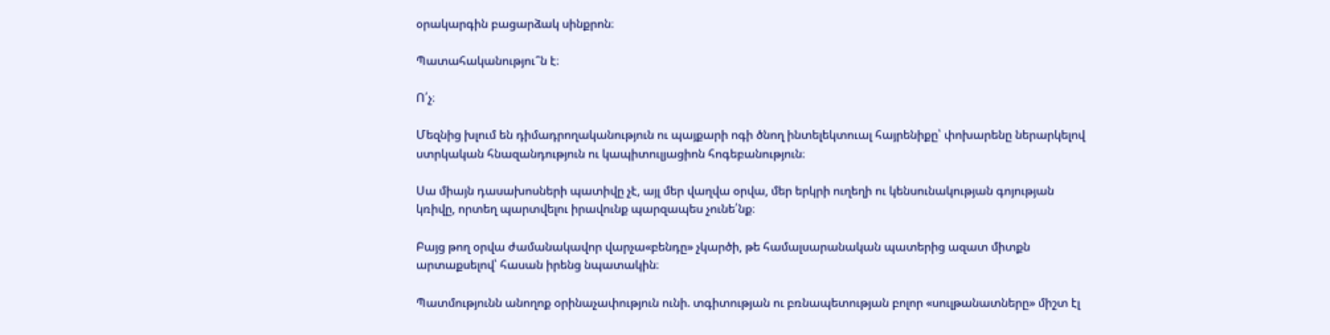օրակարգին բացարձակ սինքրոն։

Պատահականությու՞ն է։

Ո՛չ։

Մեզնից խլում են դիմադրողականություն ու պայքարի ոգի ծնող ինտելեկտուալ հայրենիքը՝ փոխարենը ներարկելով ստրկական հնազանդություն ու կապիտուլյացիոն հոգեբանություն։

Սա միայն դասախոսների պատիվը չէ, այլ մեր վաղվա օրվա, մեր երկրի ուղեղի ու կենսունակության գոյության կռիվը, որտեղ պարտվելու իրավունք պարզապես չունե՛նք։

Բայց թող օրվա ժամանակավոր վարչա«բենդը» չկարծի, թե համալսարանական պատերից ազատ միտքն արտաքսելով՝ հասան իրենց նպատակին։

Պատմությունն անողոք օրինաչափություն ունի. տգիտության ու բռնապետության բոլոր «սուլթանատները» միշտ էլ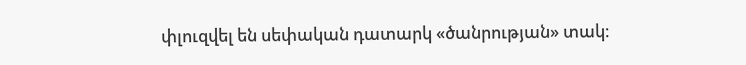փլուզվել են սեփական դատարկ «ծանրության» տակ։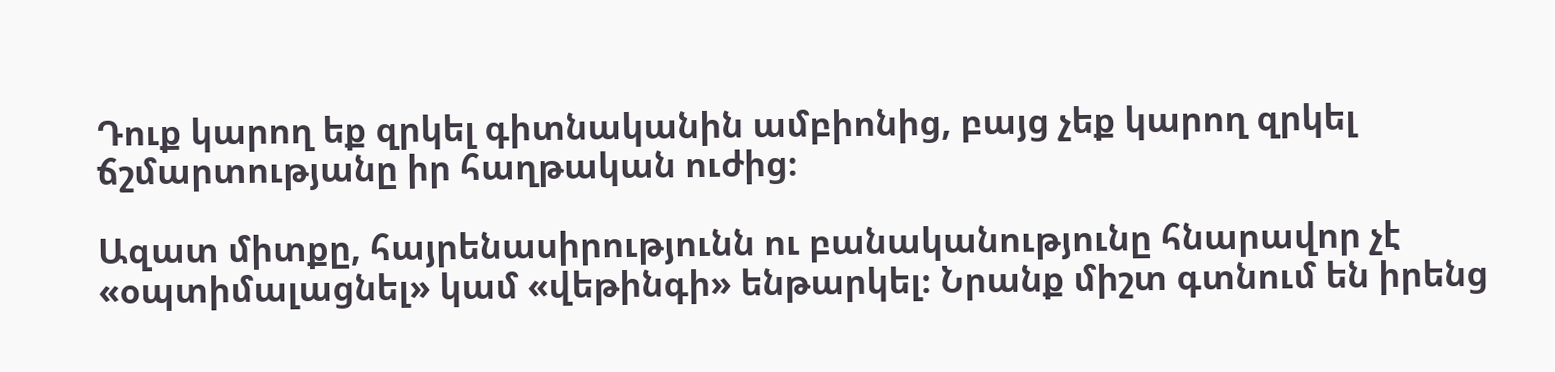Դուք կարող եք զրկել գիտնականին ամբիոնից, բայց չեք կարող զրկել ճշմարտությանը իր հաղթական ուժից։

Ազատ միտքը, հայրենասիրությունն ու բանականությունը հնարավոր չէ «օպտիմալացնել» կամ «վեթինգի» ենթարկել։ Նրանք միշտ գտնում են իրենց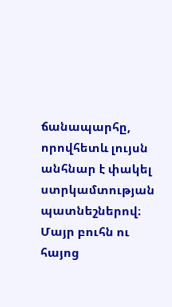ճանապարհը, որովհետև լույսն անհնար է փակել ստրկամտության պատնեշներով։ Մայր բուհն ու հայոց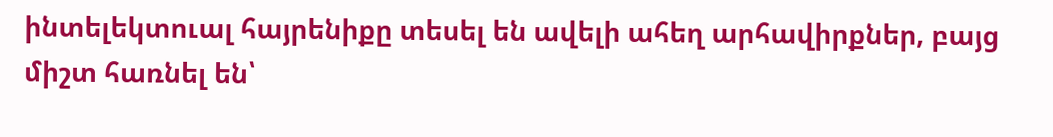ինտելեկտուալ հայրենիքը տեսել են ավելի ահեղ արհավիրքներ, բայց միշտ հառնել են՝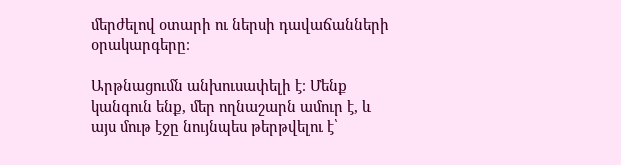մերժելով օտարի ու ներսի դավաճանների օրակարգերը։

Արթնացումն անխուսափելի է։ Մենք կանգուն ենք, մեր ողնաշարն ամուր է, և այս մութ էջը նույնպես թերթվելու է՝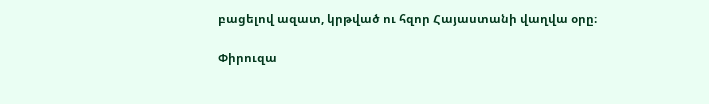բացելով ազատ, կրթված ու հզոր Հայաստանի վաղվա օրը։

Փիրուզա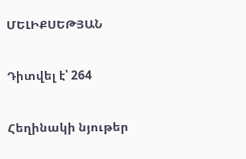ՄԵԼԻՔՍԵԹՅԱՆ

Դիտվել է՝ 264

Հեղինակի նյութեր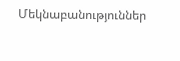Մեկնաբանություններ